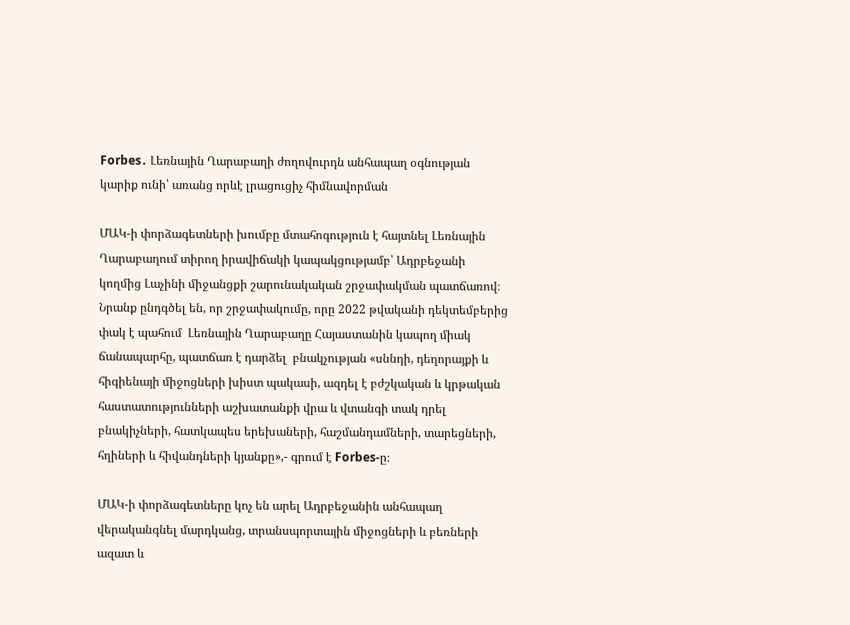Forbes․ Լեռնային Ղարաբաղի ժողովուրդն անհապաղ օգնության կարիք ունի՝ առանց որևէ լրացուցիչ հիմնավորման

ՄԱԿ-ի փորձագետների խումբը մտահոգություն է հայտնել Լեռնային Ղարաբաղում տիրող իրավիճակի կապակցությամբ՝ Ադրբեջանի կողմից Լաչինի միջանցքի շարունակական շրջափակման պատճառով։ Նրանք ընդգծել են, որ շրջափակումը, որը 2022 թվականի դեկտեմբերից փակ է պահում  Լեռնային Ղարաբաղը Հայաստանին կապող միակ ճանապարհը, պատճառ է դարձել  բնակչության «սննդի, դեղորայքի և հիգիենայի միջոցների խիստ պակասի, ազդել է բժշկական և կրթական հաստատությունների աշխատանքի վրա և վտանգի տակ դրել բնակիչների, հատկապես երեխաների, հաշմանդամների, տարեցների, հղիների և հիվանդների կյանքը»,- գրում է Forbes-ը։

ՄԱԿ-ի փորձագետները կոչ են արել Ադրբեջանին անհապաղ վերականգնել մարդկանց, տրանսպորտային միջոցների և բեռների ազատ և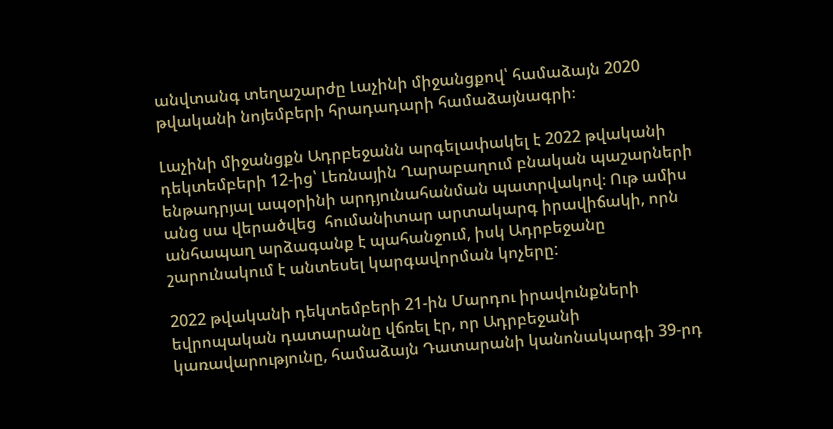անվտանգ տեղաշարժը Լաչինի միջանցքով՝ համաձայն 2020 թվականի նոյեմբերի հրադադարի համաձայնագրի։

Լաչինի միջանցքն Ադրբեջանն արգելափակել է 2022 թվականի դեկտեմբերի 12-ից՝ Լեռնային Ղարաբաղում բնական պաշարների ենթադրյալ ապօրինի արդյունահանման պատրվակով։ Ութ ամիս անց սա վերածվեց  հումանիտար արտակարգ իրավիճակի, որն անհապաղ արձագանք է պահանջում, իսկ Ադրբեջանը շարունակում է անտեսել կարգավորման կոչերը:

2022 թվականի դեկտեմբերի 21-ին Մարդու իրավունքների եվրոպական դատարանը վճռել էր, որ Ադրբեջանի կառավարությունը, համաձայն Դատարանի կանոնակարգի 39-րդ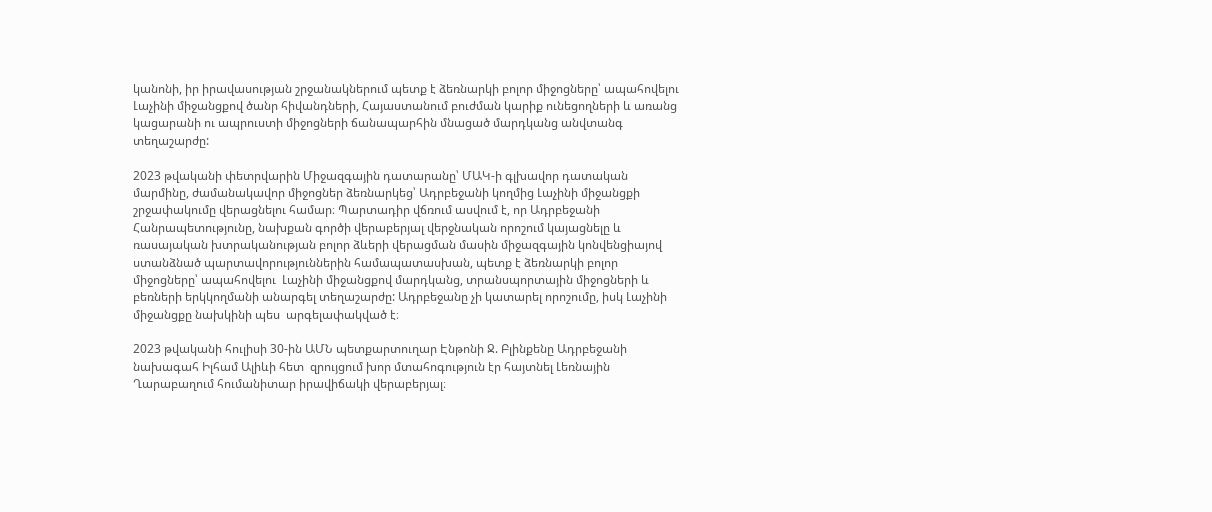կանոնի, իր իրավասության շրջանակներում պետք է ձեռնարկի բոլոր միջոցները՝ ապահովելու Լաչինի միջանցքով ծանր հիվանդների, Հայաստանում բուժման կարիք ունեցողների և առանց կացարանի ու ապրուստի միջոցների ճանապարհին մնացած մարդկանց անվտանգ տեղաշարժը:

2023 թվականի փետրվարին Միջազգային դատարանը՝ ՄԱԿ-ի գլխավոր դատական մարմինը, ժամանակավոր միջոցներ ձեռնարկեց՝ Ադրբեջանի կողմից Լաչինի միջանցքի շրջափակումը վերացնելու համար։ Պարտադիր վճռում ասվում է, որ Ադրբեջանի Հանրապետությունը, նախքան գործի վերաբերյալ վերջնական որոշում կայացնելը և ռասայական խտրականության բոլոր ձևերի վերացման մասին միջազգային կոնվենցիայով ստանձնած պարտավորություններին համապատասխան, պետք է ձեռնարկի բոլոր միջոցները՝ ապահովելու  Լաչինի միջանցքով մարդկանց, տրանսպորտային միջոցների և բեռների երկկողմանի անարգել տեղաշարժը: Ադրբեջանը չի կատարել որոշումը, իսկ Լաչինի միջանցքը նախկինի պես  արգելափակված է։

2023 թվականի հուլիսի 30-ին ԱՄՆ պետքարտուղար Էնթոնի Ջ. Բլինքենը Ադրբեջանի նախագահ Իլհամ Ալիևի հետ  զրույցում խոր մտահոգություն էր հայտնել Լեռնային Ղարաբաղում հումանիտար իրավիճակի վերաբերյալ։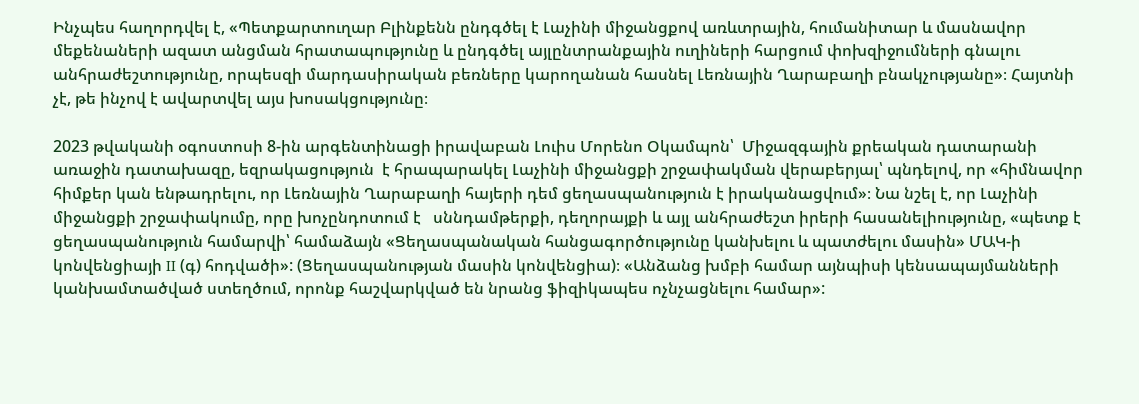Ինչպես հաղորդվել է, «Պետքարտուղար Բլինքենն ընդգծել է Լաչինի միջանցքով առևտրային, հումանիտար և մասնավոր մեքենաների ազատ անցման հրատապությունը և ընդգծել այլընտրանքային ուղիների հարցում փոխզիջումների գնալու անհրաժեշտությունը, որպեսզի մարդասիրական բեռները կարողանան հասնել Լեռնային Ղարաբաղի բնակչությանը»։ Հայտնի չէ, թե ինչով է ավարտվել այս խոսակցությունը։

2023 թվականի օգոստոսի 8-ին արգենտինացի իրավաբան Լուիս Մորենո Օկամպոն՝  Միջազգային քրեական դատարանի առաջին դատախազը, եզրակացություն  է հրապարակել Լաչինի միջանցքի շրջափակման վերաբերյալ՝ պնդելով, որ «հիմնավոր հիմքեր կան ենթադրելու, որ Լեռնային Ղարաբաղի հայերի դեմ ցեղասպանություն է իրականացվում»։ Նա նշել է, որ Լաչինի միջանցքի շրջափակումը, որը խոչընդոտում է   սննդամթերքի, դեղորայքի և այլ անհրաժեշտ իրերի հասանելիությունը, «պետք է ցեղասպանություն համարվի՝ համաձայն «Ցեղասպանական հանցագործությունը կանխելու և պատժելու մասին» ՄԱԿ-ի կոնվենցիայի II (գ) հոդվածի»: (Ցեղասպանության մասին կոնվենցիա)։ «Անձանց խմբի համար այնպիսի կենսապայմանների կանխամտածված ստեղծում, որոնք հաշվարկված են նրանց ֆիզիկապես ոչնչացնելու համար»: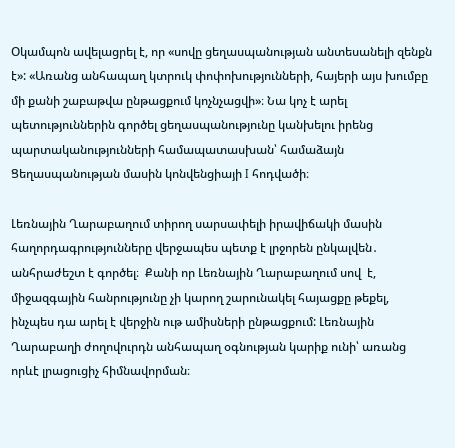Օկամպոն ավելացրել է, որ «սովը ցեղասպանության անտեսանելի զենքն է»: «Առանց անհապաղ կտրուկ փոփոխությունների, հայերի այս խումբը մի քանի շաբաթվա ընթացքում կոչնչացվի»։ Նա կոչ է արել պետություններին գործել ցեղասպանությունը կանխելու իրենց պարտականությունների համապատասխան՝ համաձայն Ցեղասպանության մասին կոնվենցիայի I հոդվածի։

Լեռնային Ղարաբաղում տիրող սարսափելի իրավիճակի մասին հաղորդագրությունները վերջապես պետք է լրջորեն ընկալվեն․ անհրաժեշտ է գործել։  Քանի որ Լեռնային Ղարաբաղում սով  է, միջազգային հանրությունը չի կարող շարունակել հայացքը թեքել, ինչպես դա արել է վերջին ութ ամիսների ընթացքում: Լեռնային Ղարաբաղի ժողովուրդն անհապաղ օգնության կարիք ունի՝ առանց որևէ լրացուցիչ հիմնավորման։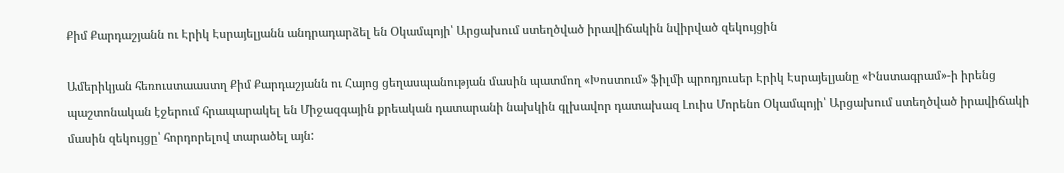Քիմ Քարդաշյանն ու Էրիկ Էսրայելյանն անդրադարձել են Օկամպոյի՝ Արցախում ստեղծված իրավիճակին նվիրված զեկույցին

Ամերիկյան հեռուստաաստղ Քիմ Քարդաշյանն ու Հայոց ցեղասպանության մասին պատմող «Խոստում» ֆիլմի պրոդյուսեր Էրիկ Էսրայելյանը «Ինստագրամ»-ի իրենց պաշտոնական էջերում հրապարակել են Միջազգային քրեական դատարանի նախկին գլխավոր դատախազ Լուիս Մորենո Օկամպոյի՝ Արցախում ստեղծված իրավիճակի մասին զեկույցը՝ հորդորելով տարածել այն: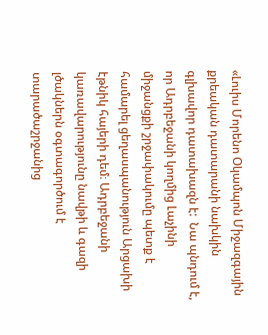«Լուիս Մորենո Օկամպոն Միջազգային քրեական դատարանի նախկին գլխավոր դատախազն է:  Նա պնդում է, որ Ադրբեջանի կողմից Լաչինի միջանցքի շրջափակումը պետք է համարել ցեղասպանություն Արցախի էթնիկ հայերի դեմ։ Ադրբեջանի կառավարությունը նավթի և գազի լծակներն օգտագործում է տարածաշրջանից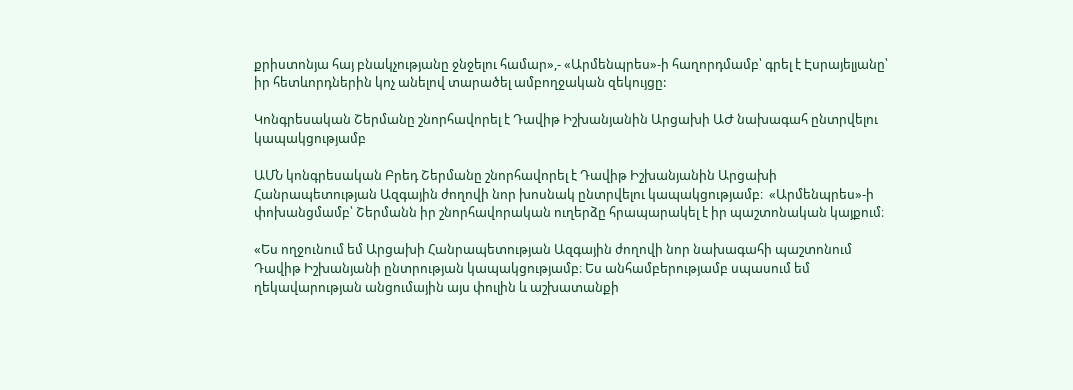քրիստոնյա հայ բնակչությանը ջնջելու համար»,- «Արմենպրես»-ի հաղորդմամբ՝ գրել է Էսրայելյանը՝ իր հետևորդներին կոչ անելով տարածել ամբողջական զեկույցը:

Կոնգրեսական Շերմանը շնորհավորել է Դավիթ Իշխանյանին Արցախի ԱԺ նախագահ ընտրվելու կապակցությամբ

ԱՄՆ կոնգրեսական Բրեդ Շերմանը շնորհավորել է Դավիթ Իշխանյանին Արցախի Հանրապետության Ազգային ժողովի նոր խոսնակ ընտրվելու կապակցությամբ։  «Արմենպրես»-ի փոխանցմամբ՝ Շերմանն իր շնորհավորական ուղերձը հրապարակել է իր պաշտոնական կայքում։

«Ես ողջունում եմ Արցախի Հանրապետության Ազգային ժողովի նոր նախագահի պաշտոնում Դավիթ Իշխանյանի ընտրության կապակցությամբ։ Ես անհամբերությամբ սպասում եմ ղեկավարության անցումային այս փուլին և աշխատանքի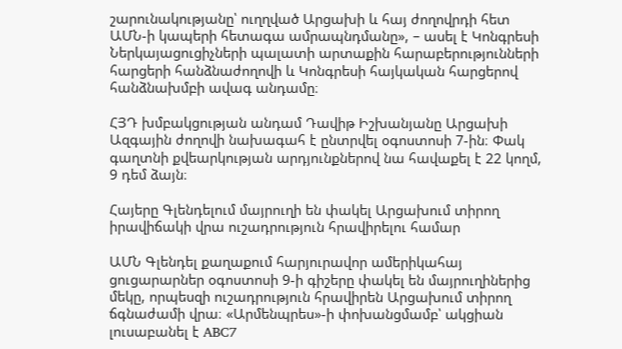շարունակությանը՝ ուղղված Արցախի և հայ ժողովրդի հետ ԱՄՆ-ի կապերի հետագա ամրապնդմանը», – ասել է Կոնգրեսի Ներկայացուցիչների պալատի արտաքին հարաբերությունների հարցերի հանձնաժողովի և Կոնգրեսի հայկական հարցերով հանձնախմբի ավագ անդամը։

ՀՅԴ խմբակցության անդամ Դավիթ Իշխանյանը Արցախի Ազգային ժողովի նախագահ է ընտրվել օգոստոսի 7-ին։ Փակ գաղտնի քվեարկության արդյունքներով նա հավաքել է 22 կողմ, 9 դեմ ձայն։

Հայերը Գլենդելում մայրուղի են փակել Արցախում տիրող իրավիճակի վրա ուշադրություն հրավիրելու համար

ԱՄՆ Գլենդել քաղաքում հարյուրավոր ամերիկահայ ցուցարարներ օգոստոսի 9-ի գիշերը փակել են մայրուղիներից մեկը, որպեսզի ուշադրություն հրավիրեն Արցախում տիրող ճգնաժամի վրա։ «Արմենպրես»-ի փոխանցմամբ՝ ակցիան լուսաբանել է ABC7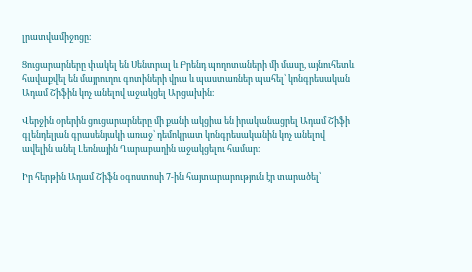լրատվամիջոցը։

Ցուցարարները փակել են Սենտրալ և Բրենդ պողոտաների մի մասը, այնուհետև հավաքվել են մայրուղու գոտիների վրա և պաստառներ պահել՝ կոնգրեսական Ադամ Շիֆին կոչ անելով աջակցել Արցախին։

Վերջին օրերին ցուցարարները մի քանի ակցիա են իրականացրել Ադամ Շիֆի գլենդելյան գրասենյակի առաջ՝ դեմոկրատ կոնգրեսականին կոչ անելով ավելին անել Լեռնային Ղարաբաղին աջակցելու համար։

Իր հերթին Ադամ Շիֆն օգոստոսի 7-ին հայտարարություն էր տարածել՝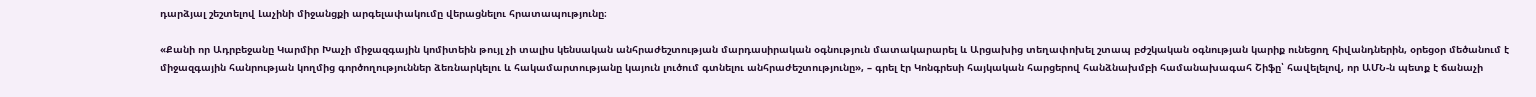դարձյալ շեշտելով Լաչինի միջանցքի արգելափակումը վերացնելու հրատապությունը։

«Քանի որ Ադրբեջանը Կարմիր Խաչի միջազգային կոմիտեին թույլ չի տալիս կենսական անհրաժեշտության մարդասիրական օգնություն մատակարարել և Արցախից տեղափոխել շտապ բժշկական օգնության կարիք ունեցող հիվանդներին, օրեցօր մեծանում է միջազգային հանրության կողմից գործողություններ ձեռնարկելու և հակամարտությանը կայուն լուծում գտնելու անհրաժեշտությունը», – գրել էր Կոնգրեսի հայկական հարցերով հանձնախմբի համանախագահ Շիֆը՝ հավելելով, որ ԱՄՆ-ն պետք է ճանաչի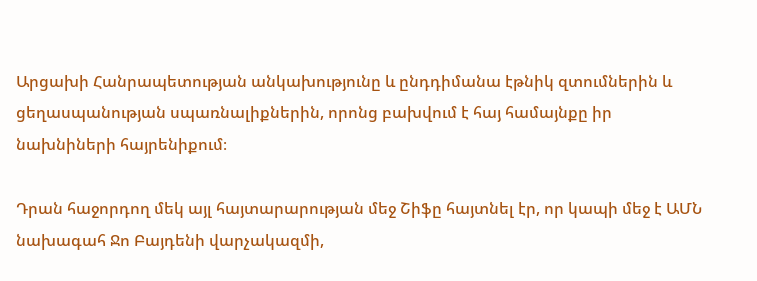Արցախի Հանրապետության անկախությունը և ընդդիմանա էթնիկ զտումներին և ցեղասպանության սպառնալիքներին, որոնց բախվում է հայ համայնքը իր նախնիների հայրենիքում։

Դրան հաջորդող մեկ այլ հայտարարության մեջ Շիֆը հայտնել էր, որ կապի մեջ է ԱՄՆ նախագահ Ջո Բայդենի վարչակազմի,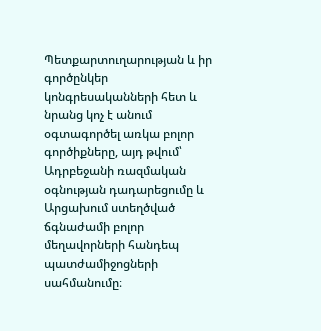Պետքարտուղարության և իր գործընկեր կոնգրեսականների հետ և նրանց կոչ է անում օգտագործել առկա բոլոր գործիքները, այդ թվում՝ Ադրբեջանի ռազմական օգնության դադարեցումը և Արցախում ստեղծված ճգնաժամի բոլոր մեղավորների հանդեպ պատժամիջոցների սահմանումը։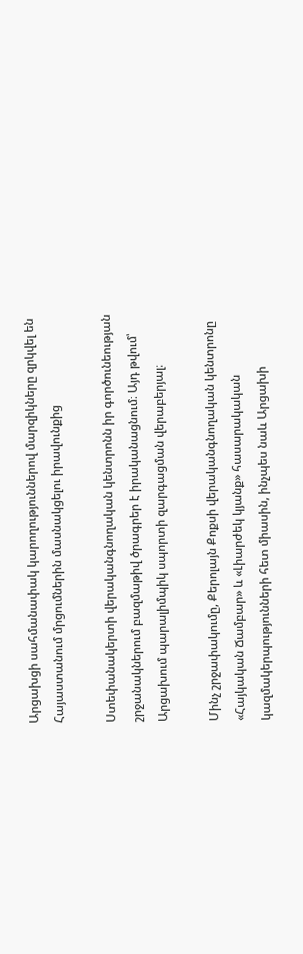Արցախցի սահմանափակ կարողություններով մարզիկները զրկվել են Հայաստանում մրցումներին մասնակցելու իրավունքից

Ստեփանակերտի վերականգնողական կենտրոնն իր գործունեության շրջանակներում բազմաթիվ ծրագրեր է իրականացնում։ Այդ թվում՝ Արցախում պարալիմպիկ սպորտի զարգացման վերաբերյալ։

Մինչ շրջափակումը, Քերոլայն Քոքսի վերականգնողական կենտրոնը «Հայկական Ճամբար» և «Լիարժեկ կյանք» հասարակական կազմակերպությունների հետ միասին, ինչպես նաև Արցախի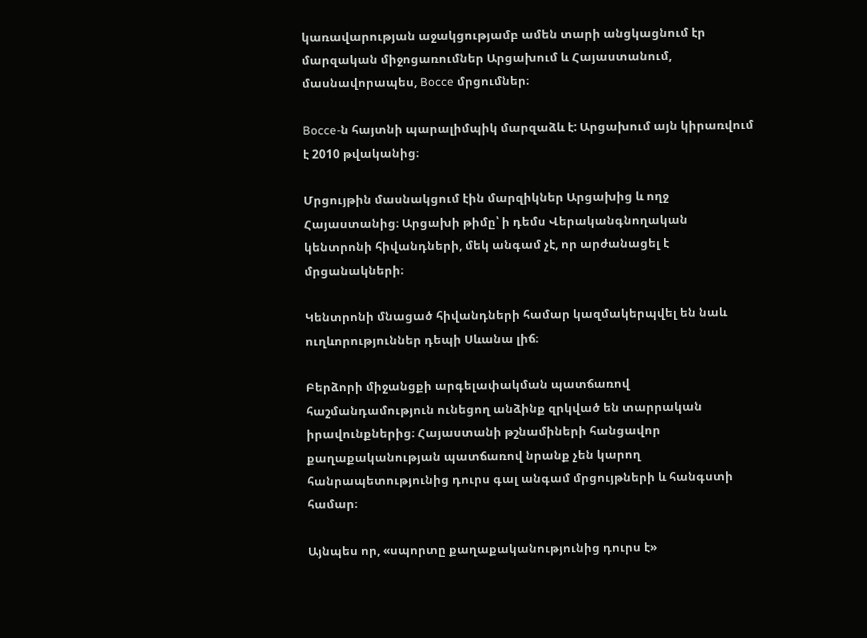կառավարության աջակցությամբ ամեն տարի անցկացնում էր մարզական միջոցառումներ Արցախում և Հայաստանում, մասնավորապես, Bocce մրցումներ։

Bocce-ն հայտնի պարալիմպիկ մարզաձև է: Արցախում այն կիրառվում է 2010 թվականից։

Մրցույթին մասնակցում էին մարզիկներ Արցախից և ողջ Հայաստանից։ Արցախի թիմը՝ ի դեմս Վերականգնողական կենտրոնի հիվանդների, մեկ անգամ չէ, որ արժանացել է մրցանակների։

Կենտրոնի մնացած հիվանդների համար կազմակերպվել են նաև ուղևորություններ դեպի Սևանա լիճ։

Բերձորի միջանցքի արգելափակման պատճառով հաշմանդամություն ունեցող անձինք զրկված են տարրական իրավունքներից։ Հայաստանի թշնամիների հանցավոր քաղաքականության պատճառով նրանք չեն կարող հանրապետությունից դուրս գալ անգամ մրցույթների և հանգստի համար։

Այնպես որ, «սպորտը քաղաքականությունից դուրս է»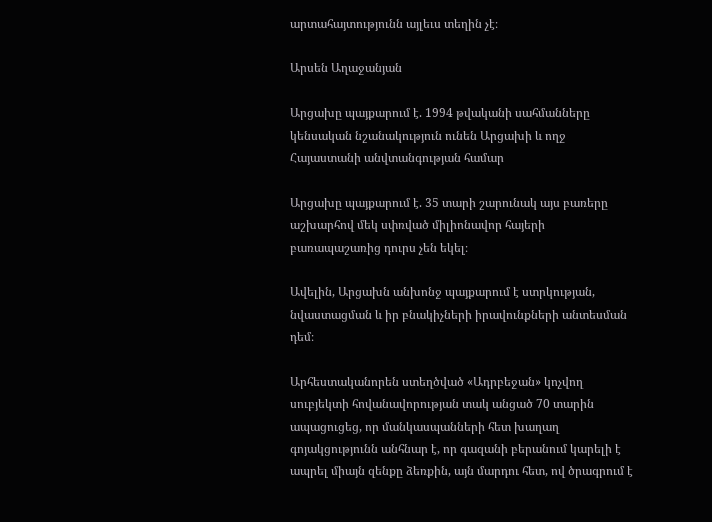արտահայտությունն այլեւս տեղին չէ։

Արսեն Աղաջանյան

Արցախը պայքարում է. 1994 թվականի սահմանները կենսական նշանակություն ունեն Արցախի և ողջ Հայաստանի անվտանգության համար

Արցախը պայքարում է. 35 տարի շարունակ այս բառերը աշխարհով մեկ սփռված միլիոնավոր հայերի բառապաշառից դուրս չեն եկել։

Ավելին, Արցախն անխոնջ պայքարում է ստրկության, նվաստացման և իր բնակիչների իրավունքների անտեսման դեմ։

Արհեստականորեն ստեղծված «Ադրբեջան» կոչվող սուբյեկտի հովանավորության տակ անցած 70 տարին ապացուցեց, որ մանկասպանների հետ խաղաղ գոյակցությունն անհնար է, որ գազանի բերանում կարելի է ապրել միայն զենքը ձեռքին, այն մարդու հետ, ով ծրագրում է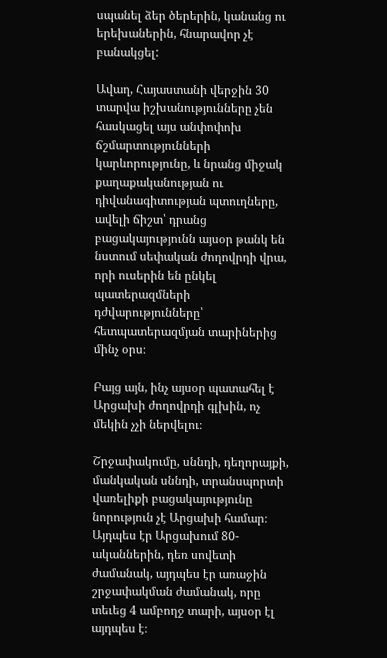սպանել ձեր ծերերին, կանանց ու երեխաներին, հնարավոր չէ բանակցել:

Ավաղ, Հայաստանի վերջին 30 տարվա իշխանությունները չեն հասկացել այս անփոփոխ ճշմարտությունների կարևորությունը, և նրանց միջակ քաղաքականության ու դիվանագիտության պտուղները, ավելի ճիշտ՝ դրանց բացակայությունն այսօր թանկ են նստում սեփական ժողովրդի վրա, որի ուսերին են ընկել պատերազմների դժվարությունները՝ հետպատերազմյան տարիներից մինչ օրս։

Բայց այն, ինչ այսօր պատահել է Արցախի ժողովրդի գլխին, ոչ մեկին չչի ներվելու։

Շրջափակումը, սննդի, դեղորայքի, մանկական սննդի, տրանսպորտի վառելիքի բացակայությունը նորություն չէ Արցախի համար։ Այդպես էր Արցախում 80-ականներին, դեռ սովետի ժամանակ, այդպես էր առաջին շրջափակման ժամանակ, որը տեւեց 4 ամբողջ տարի, այսօր էլ այդպես է։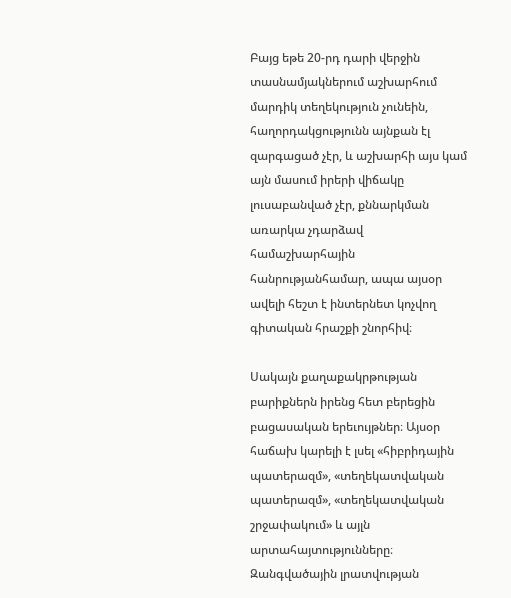Բայց եթե 20-րդ դարի վերջին տասնամյակներում աշխարհում մարդիկ տեղեկություն չունեին, հաղորդակցությունն այնքան էլ զարգացած չէր, և աշխարհի այս կամ այն մասում իրերի վիճակը լուսաբանված չէր, քննարկման առարկա չդարձավ համաշխարհային հանրությանհամար, ապա այսօր ավելի հեշտ է ինտերնետ կոչվող գիտական հրաշքի շնորհիվ։

Սակայն քաղաքակրթության բարիքներն իրենց հետ բերեցին բացասական երեւույթներ։ Այսօր հաճախ կարելի է լսել «հիբրիդային պատերազմ», «տեղեկատվական պատերազմ», «տեղեկատվական շրջափակում» և այլն արտահայտությունները։ Զանգվածային լրատվության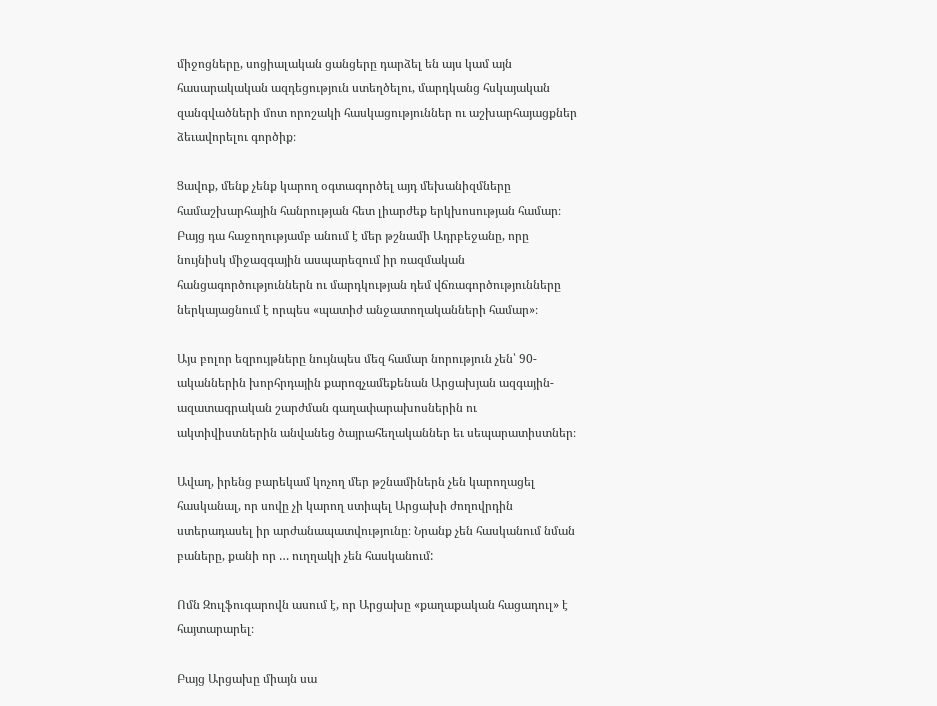միջոցները, սոցիալական ցանցերը դարձել են այս կամ այն հասարակական ազդեցություն ստեղծելու, մարդկանց հսկայական զանգվածների մոտ որոշակի հասկացություններ ու աշխարհայացքներ ձեւավորելու գործիք։

Ցավոք, մենք չենք կարող օգտագործել այդ մեխանիզմները համաշխարհային հանրության հետ լիարժեք երկխոսության համար։ Բայց դա հաջողությամբ անում է մեր թշնամի Ադրբեջանը, որը նույնիսկ միջազգային ասպարեզում իր ռազմական հանցագործություններն ու մարդկության դեմ վճռագործությունները ներկայացնում է որպես «պատիժ անջատողականների համար»։

Այս բոլոր եզրույթները նույնպես մեզ համար նորություն չեն՝ 90-ականներին խորհրդային քարոզչամեքենան Արցախյան ազգային-ազատագրական շարժման գաղափարախոսներին ու ակտիվիստներին անվանեց ծայրահեղականներ եւ սեպարատիստներ։

Ավաղ, իրենց բարեկամ կոչող մեր թշնամիներն չեն կարողացել հասկանալ, որ սովը չի կարող ստիպել Արցախի ժողովրդին ստերադասել իր արժանապատվությունը։ Նրանք չեն հասկանում նման բաները, քանի որ … ուղղակի չեն հասկանում:

Ոմն Զուլֆուգարովն ասում է, որ Արցախը «քաղաքական հացադուլ» է հայտարարել։

Բայց Արցախը միայն սա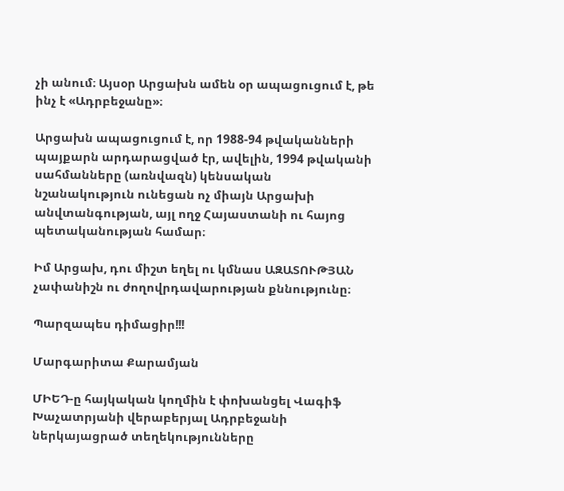չի անում։ Այսօր Արցախն ամեն օր ապացուցում է, թե ինչ է «Ադրբեջանը»։

Արցախն ապացուցում է, որ 1988-94 թվականների պայքարն արդարացված էր, ավելին, 1994 թվականի սահմանները (առնվազն) կենսական նշանակություն ունեցան ոչ միայն Արցախի անվտանգության, այլ ողջ Հայաստանի ու հայոց պետականության համար։

Իմ Արցախ, դու միշտ եղել ու կմնաս ԱԶԱՏՈՒԹՅԱՆ չափանիշն ու ժողովրդավարության քննությունը։

Պարզապես դիմացիր!!!

Մարգարիտա Քարամյան

ՄԻԵԴ-ը հայկական կողմին է փոխանցել Վագիֆ Խաչատրյանի վերաբերյալ Ադրբեջանի ներկայացրած տեղեկությունները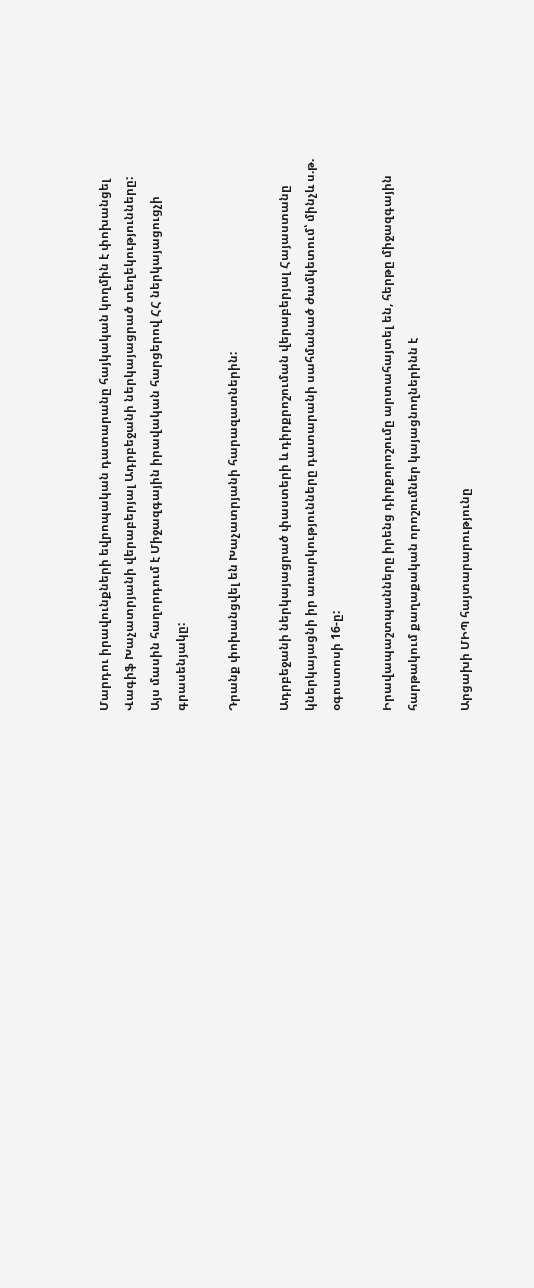Մարդու իրավունքների եվրոպական դատարանը հայկական կողմին է փոխանցել Վագիֆ Խաչատրյանի վերաբերյալ Ադրբեջանի ներկայացրած տեղեկությունները: Այս մասին հաղորդում է Միջազգային իրավական հարցերով ՀՀ ներկայացուցչի գրասենյակը:

Դրանք փոխանցվել են Խաչատրյանի հարազատներին:

Ադրբեջանի ներկայացրած փաստերի և դիրքրոշուման վերաբերյալ Հայաստանը կներկայացնի իր առարկությունները դատարանի սահմանած ժամկետում՝ մինչև ս.թ. օգոստոսի 16-ը:

Իրավապաշտպանները իրենց դիրքորոշումը արտահայտել են, հերթը միջազգային հարթակում քաղաքական որոշումներ կայացնողներինն է

Արցախի ՄԻՊ հայտարարությունը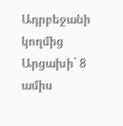Ադրբեջանի կողմից Արցախի` 8 ամիս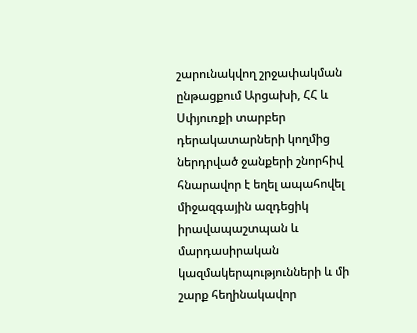շարունակվող շրջափակման ընթացքում Արցախի, ՀՀ և Սփյուռքի տարբեր դերակատարների կողմից ներդրված ջանքերի շնորհիվ հնարավոր է եղել ապահովել միջազգային ազդեցիկ իրավապաշտպան և մարդասիրական կազմակերպությունների և մի շարք հեղինակավոր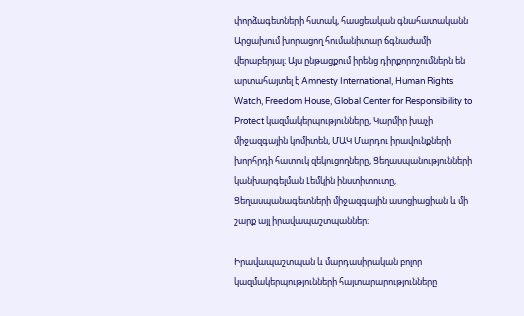փորձագետների հստակ, հասցեական գնահատականն Արցախում խորացող հումանիտար ճգնաժամի վերաբերյալ։ Այս ընթացքում իրենց դիրքորոշումներն են արտահայտել է Amnesty International, Human Rights Watch, Freedom House, Global Center for Responsibility to Protect կազմակերպությունները, Կարմիր խաչի միջազգային կոմիտեն, ՄԱԿ Մարդու իրավունքների խորհրդի հատուկ զեկուցողները, Ցեղասպանությունների կանխարգելման Լեմկին ինստիտուտը, Ցեղասպանագետների միջազգային ասոցիացիան և մի շարք այլ իրավապաշտպաններ։

Իրավապաշտպան և մարդասիրական բոլոր կազմակերպությունների հայտարարությունները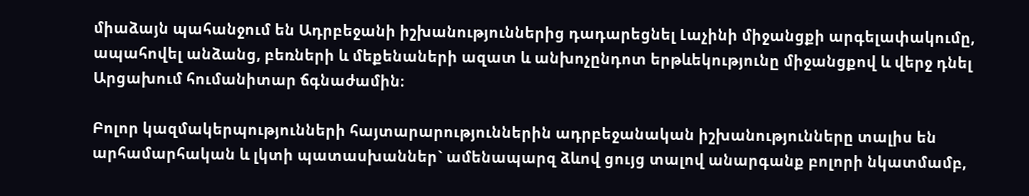միաձայն պահանջում են Ադրբեջանի իշխանություններից դադարեցնել Լաչինի միջանցքի արգելափակումը, ապահովել անձանց, բեռների և մեքենաների ազատ և անխոչընդոտ երթևեկությունը միջանցքով և վերջ դնել Արցախում հումանիտար ճգնաժամին։

Բոլոր կազմակերպությունների հայտարարություններին ադրբեջանական իշխանությունները տալիս են արհամարհական և լկտի պատասխաններ` ամենապարզ ձևով ցույց տալով անարգանք բոլորի նկատմամբ,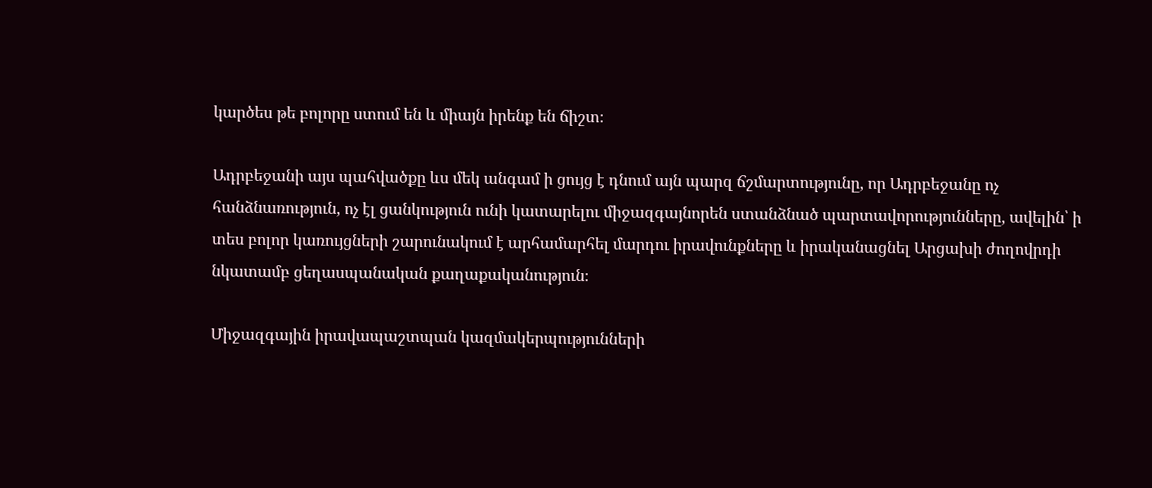կարծես թե բոլորը ստում են և միայն իրենք են ճիշտ։

Ադրբեջանի այս պահվածքը ևս մեկ անգամ ի ցույց է դնում այն պարզ ճշմարտությունը, որ Ադրբեջանը ոչ հանձնառություն, ոչ էլ ցանկություն ունի կատարելու միջազգայնորեն ստանձնած պարտավորությունները, ավելին՝ ի տես բոլոր կառույցների շարունակում է արհամարհել մարդու իրավունքները և իրականացնել Արցախի ժողովրդի նկատամբ ցեղասպանական քաղաքականություն։

Միջազգային իրավապաշտպան կազմակերպությունների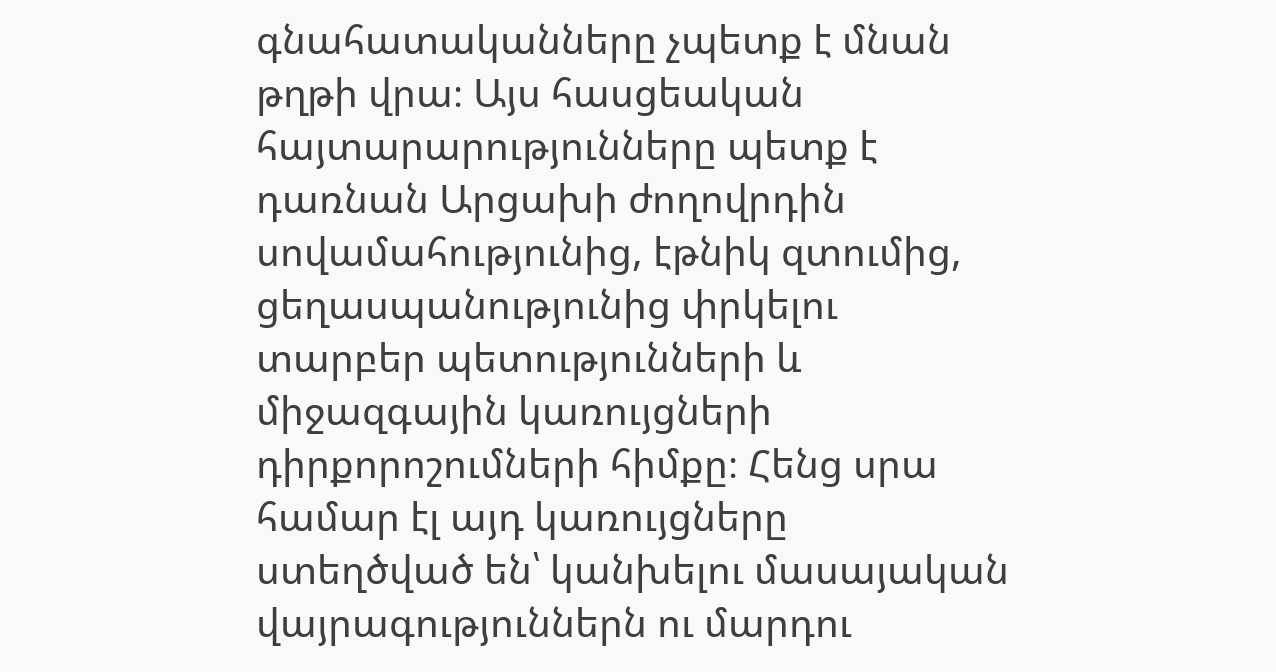գնահատականները չպետք է մնան թղթի վրա։ Այս հասցեական հայտարարությունները պետք է դառնան Արցախի ժողովրդին սովամահությունից, էթնիկ զտումից, ցեղասպանությունից փրկելու տարբեր պետությունների և միջազգային կառույցների դիրքորոշումների հիմքը։ Հենց սրա համար էլ այդ կառույցները ստեղծված են՝ կանխելու մասայական վայրագություններն ու մարդու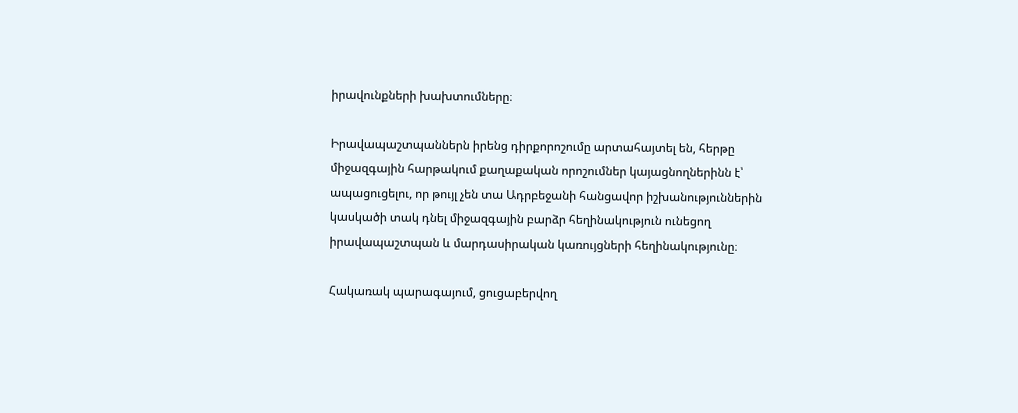իրավունքների խախտումները։

Իրավապաշտպաններն իրենց դիրքորոշումը արտահայտել են, հերթը միջազգային հարթակում քաղաքական որոշումներ կայացնողներինն է՝ ապացուցելու, որ թույլ չեն տա Ադրբեջանի հանցավոր իշխանություններին կասկածի տակ դնել միջազգային բարձր հեղինակություն ունեցող իրավապաշտպան և մարդասիրական կառույցների հեղինակությունը։

Հակառակ պարագայում, ցուցաբերվող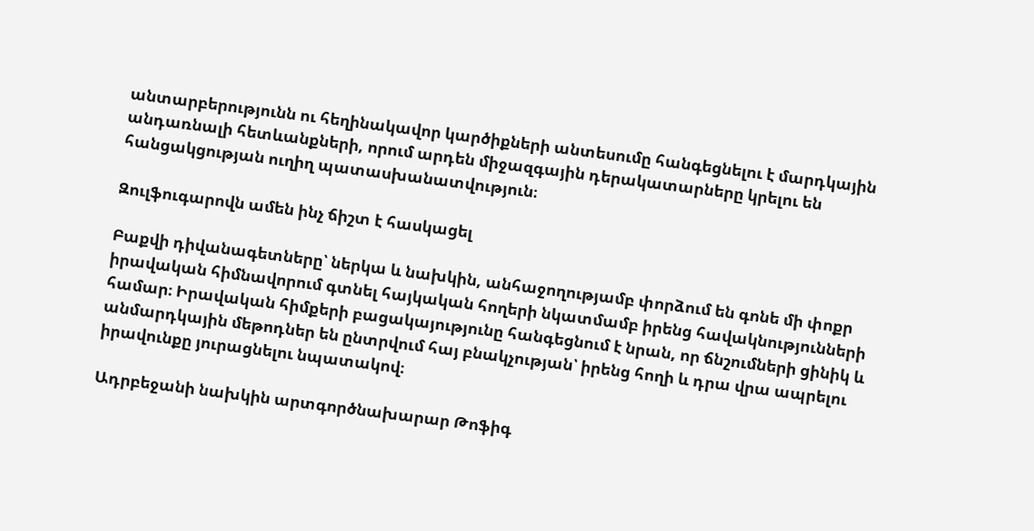անտարբերությունն ու հեղինակավոր կարծիքների անտեսումը հանգեցնելու է մարդկային անդառնալի հետևանքների, որում արդեն միջազգային դերակատարները կրելու են հանցակցության ուղիղ պատասխանատվություն։

Զուլֆուգարովն ամեն ինչ ճիշտ է հասկացել

Բաքվի դիվանագետները՝ ներկա և նախկին, անհաջողությամբ փորձում են գոնե մի փոքր իրավական հիմնավորում գտնել հայկական հողերի նկատմամբ իրենց հավակնությունների համար։ Իրավական հիմքերի բացակայությունը հանգեցնում է նրան, որ ճնշումների ցինիկ և անմարդկային մեթոդներ են ընտրվում հայ բնակչության՝ իրենց հողի և դրա վրա ապրելու իրավունքը յուրացնելու նպատակով։

Ադրբեջանի նախկին արտգործնախարար Թոֆիգ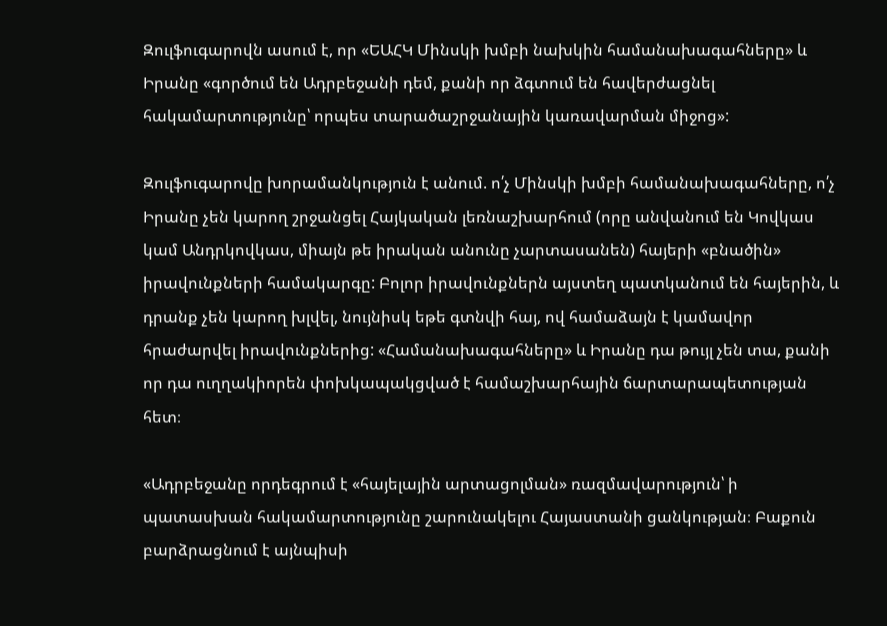Զուլֆուգարովն ասում է, որ «ԵԱՀԿ Մինսկի խմբի նախկին համանախագահները» և Իրանը «գործում են Ադրբեջանի դեմ, քանի որ ձգտում են հավերժացնել հակամարտությունը՝ որպես տարածաշրջանային կառավարման միջոց»:

Զուլֆուգարովը խորամանկություն է անում. ո՛չ Մինսկի խմբի համանախագահները, ո՛չ Իրանը չեն կարող շրջանցել Հայկական լեռնաշխարհում (որը անվանում են Կովկաս կամ Անդրկովկաս, միայն թե իրական անունը չարտասանեն) հայերի «բնածին» իրավունքների համակարգը: Բոլոր իրավունքներն այստեղ պատկանում են հայերին, և դրանք չեն կարող խլվել, նույնիսկ եթե գտնվի հայ, ով համաձայն է կամավոր հրաժարվել իրավունքներից: «Համանախագահները» և Իրանը դա թույլ չեն տա, քանի որ դա ուղղակիորեն փոխկապակցված է համաշխարհային ճարտարապետության հետ։

«Ադրբեջանը որդեգրում է «հայելային արտացոլման» ռազմավարություն՝ ի պատասխան հակամարտությունը շարունակելու Հայաստանի ցանկության։ Բաքուն բարձրացնում է այնպիսի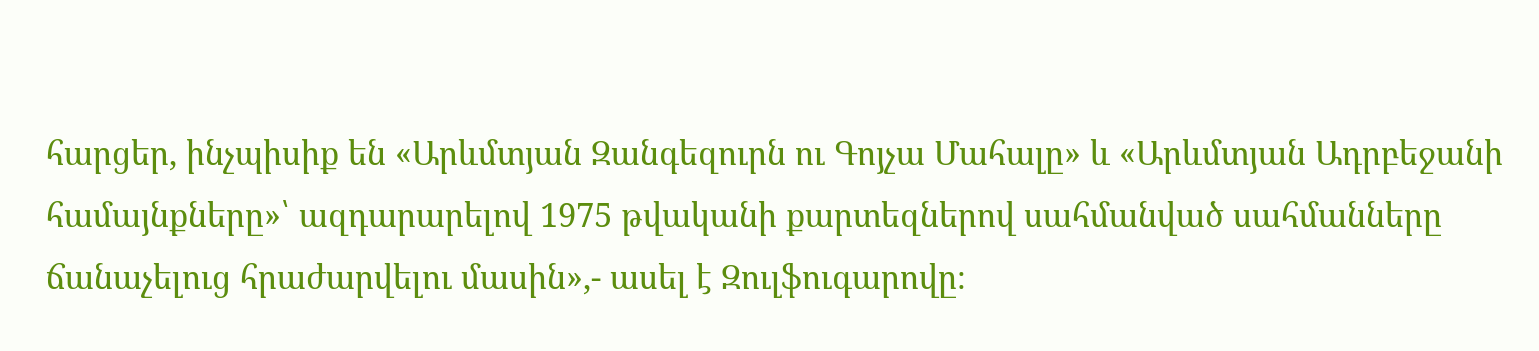հարցեր, ինչպիսիք են «Արևմտյան Զանգեզուրն ու Գոյչա Մահալը» և «Արևմտյան Ադրբեջանի համայնքները»՝ ազդարարելով 1975 թվականի քարտեզներով սահմանված սահմանները ճանաչելուց հրաժարվելու մասին»,- ասել է Զուլֆուգարովը։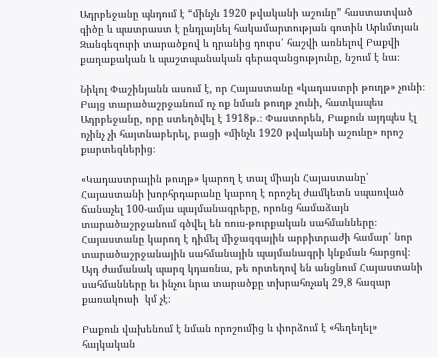Ադրբեջանը պնդում է “մինչև 1920 թվականի աշունը” հաստատված գիծը և պատրաստ է ընդլայնել հակամարտության գոտին Արևմտյան Զանգեզուրի տարածքով և դրանից դուրս՝ հաշվի առնելով Բաքվի քաղաքական և պաշտպանական գերազանցությունը, նշում է նա։

Նիկոլ Փաշինյանն ասում է, որ Հայաստանը «կադաստրի թուղթ» չունի։ Բայց տարածաշրջանում ոչ ոք նման թուղթ չունի, հատկապես Ադրբեջանը, որը ստեղծվել է 1918թ.։ Փաստորեն, Բաքուն այդպես էլ ոչինչ չի հայտնաբերել, բացի «մինչև 1920 թվականի աշունը» որոշ քարտեզներից։

«Կադաստրային թուղթ» կարող է տալ միայն Հայաստանը՝ Հայաստանի խորհրդարանը կարող է որոշել ժամկետն սպառված ճանաչել 100-ամյա պայմանագրերը, որոնց համաձայն տարածաշրջանում գծվել են ռուս-թուրքական սահմանները։ Հայաստանը կարող է դիմել միջազգային արբիտրաժի համար՝ նոր տարածաշրջանային սահմանային պայմանագրի կնքման հարցով։ Այդ ժամանակ պարզ կդառնա, թե որտեղով են անցնում Հայաստանի սահմանները եւ ինչու նրա տարածքը տխրահռչակ 29,8 հազար քառակուսի  կմ չէ։

Բաքուն վախենում է նման որոշումից և փորձում է «հեղեղել» հայկական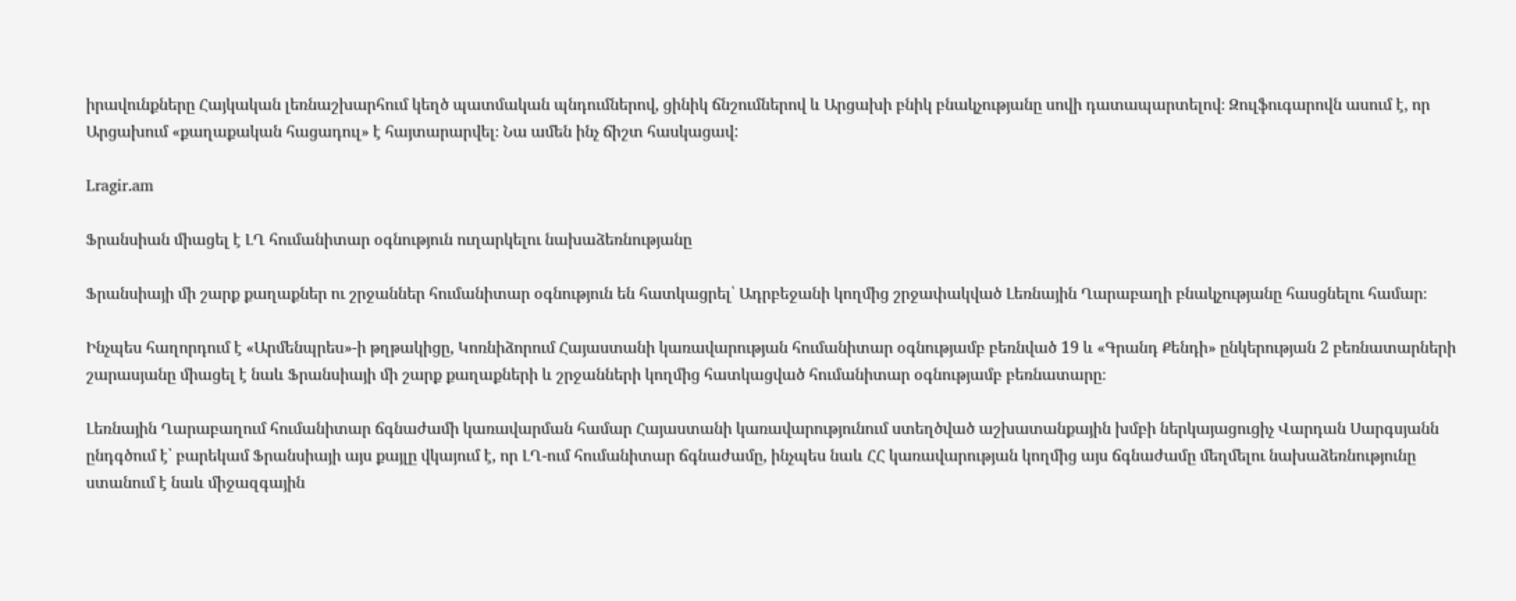իրավունքները Հայկական լեռնաշխարհում կեղծ պատմական պնդումներով, ցինիկ ճնշումներով և Արցախի բնիկ բնակչությանը սովի դատապարտելով։ Զուլֆուգարովն ասում է, որ Արցախում «քաղաքական հացադուլ» է հայտարարվել։ Նա ամեն ինչ ճիշտ հասկացավ:

Lragir.am

Ֆրանսիան միացել է ԼՂ հումանիտար օգնություն ուղարկելու նախաձեռնությանը

Ֆրանսիայի մի շարք քաղաքներ ու շրջաններ հումանիտար օգնություն են հատկացրել՝ Ադրբեջանի կողմից շրջափակված Լեռնային Ղարաբաղի բնակչությանը հասցնելու համար։

Ինչպես հաղորդում է «Արմենպրես»-ի թղթակիցը, Կոռնիձորում Հայաստանի կառավարության հումանիտար օգնությամբ բեռնված 19 և «Գրանդ Քենդի» ընկերության 2 բեռնատարների շարասյանը միացել է նաև Ֆրանսիայի մի շարք քաղաքների և շրջանների կողմից հատկացված հումանիտար օգնությամբ բեռնատարը։

Լեռնային Ղարաբաղում հումանիտար ճգնաժամի կառավարման համար Հայաստանի կառավարությունում ստեղծված աշխատանքային խմբի ներկայացուցիչ Վարդան Սարգսյանն ընդգծում է՝ բարեկամ Ֆրանսիայի այս քայլը վկայում է, որ ԼՂ-ում հումանիտար ճգնաժամը, ինչպես նաև ՀՀ կառավարության կողմից այս ճգնաժամը մեղմելու նախաձեռնությունը ստանում է նաև միջազգային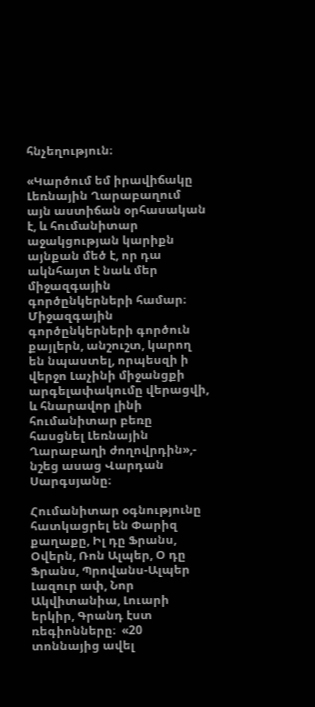հնչեղություն։

«Կարծում եմ իրավիճակը Լեռնային Ղարաբաղում այն աստիճան օրհասական է, և հումանիտար աջակցության կարիքն այնքան մեծ է, որ դա ակնհայտ է նաև մեր միջազգային գործընկերների համար։ Միջազգային գործընկերների գործուն քայլերն, անշուշտ, կարող են նպաստել, որպեսզի ի վերջո Լաչինի միջանցքի արգելափակումը վերացվի, և հնարավոր լինի հումանիտար բեռը հասցնել Լեռնային Ղարաբաղի ժողովրդին»,- նշեց ասաց Վարդան Սարգսյանը։

Հումանիտար օգնությունը հատկացրել են Փարիզ քաղաքը, Իլ դը Ֆրանս, Օվերն, Ռոն Ալպեր, Օ դը Ֆրանս, Պրովանս-Ալպեր Լազուր ափ, Նոր Ակվիտանիա, Լուարի երկիր, Գրանդ էստ ռեգիոնները։  «20 տոննայից ավել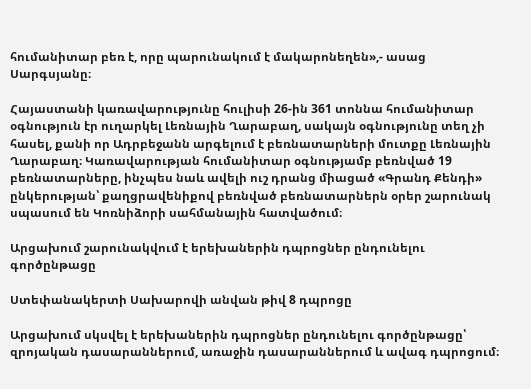հումանիտար բեռ է, որը պարունակում է մակարոնեղեն»,- ասաց Սարգսյանը։

Հայաստանի կառավարությունը հուլիսի 26-ին 361 տոննա հումանիտար օգնություն էր ուղարկել Լեռնային Ղարաբաղ, սակայն օգնությունը տեղ չի հասել, քանի որ Ադրբեջանն արգելում է բեռնատարների մուտքը Լեռնային Ղարաբաղ։ Կառավարության հումանիտար օգնությամբ բեռնված 19 բեռնատարները, ինչպես նաև ավելի ուշ դրանց միացած «Գրանդ Քենդի» ընկերության՝ քաղցրավենիքով բեռնված բեռնատարներն օրեր շարունակ սպասում են Կոռնիձորի սահմանային հատվածում։

Արցախում շարունակվում է երեխաներին դպրոցներ ընդունելու գործընթացը

Ստեփանակերտի Սախարովի անվան թիվ 8 դպրոցը

Արցախում սկսվել է երեխաներին դպրոցներ ընդունելու գործընթացը՝ զրոյական դասարաններում, առաջին դասարաններում և ավագ դպրոցում։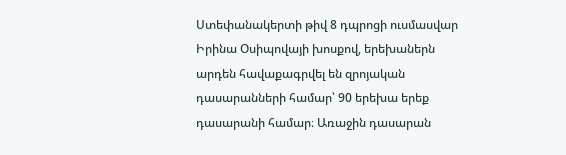Ստեփանակերտի թիվ 8 դպրոցի ուսմասվար Իրինա Օսիպովայի խոսքով, երեխաներն արդեն հավաքագրվել են զրոյական դասարանների համար՝ 90 երեխա երեք դասարանի համար։ Առաջին դասարան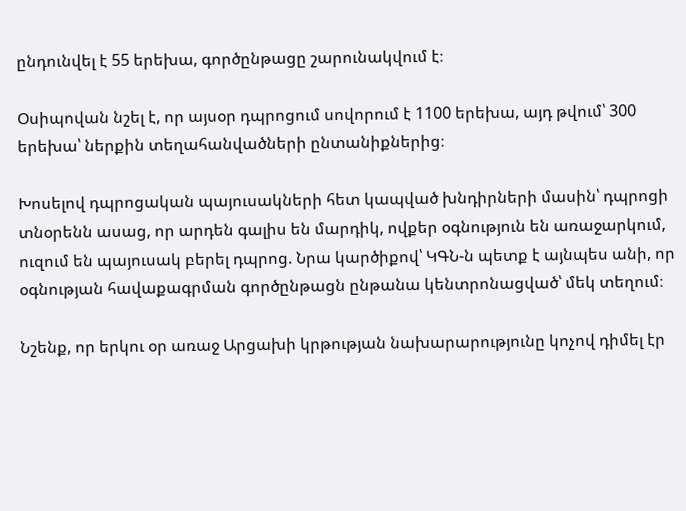ընդունվել է 55 երեխա, գործընթացը շարունակվում է։

Օսիպովան նշել է, որ այսօր դպրոցում սովորում է 1100 երեխա, այդ թվում՝ 300 երեխա՝ ներքին տեղահանվածների ընտանիքներից։

Խոսելով դպրոցական պայուսակների հետ կապված խնդիրների մասին՝ դպրոցի տնօրենն ասաց, որ արդեն գալիս են մարդիկ, ովքեր օգնություն են առաջարկում, ուզում են պայուսակ բերել դպրոց. Նրա կարծիքով՝ ԿԳՆ-ն պետք է այնպես անի, որ օգնության հավաքագրման գործընթացն ընթանա կենտրոնացված՝ մեկ տեղում։

Նշենք, որ երկու օր առաջ Արցախի կրթության նախարարությունը կոչով դիմել էր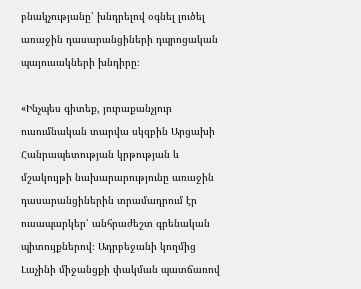բնակչությանը՝ խնդրելով օգնել լուծել առաջին դասարանցիների դպրոցական պայուսակների խնդիրը։

«Ինչպես գիտեք, յուրաքանչյուր ուսումնական տարվա սկզբին Արցախի Հանրապետության կրթության և մշակույթի նախարարությունը առաջին դասարանցիներին տրամադրում էր ուսապարկեր՝ անհրաժեշտ գրենական պիտույքներով։ Ադրբեջանի կողմից Լաչինի միջանցքի փակման պատճառով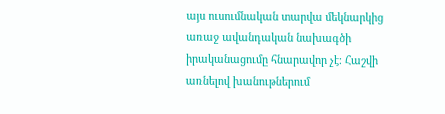այս ուսումնական տարվա մեկնարկից առաջ ավանդական նախագծի իրականացումը հնարավոր չէ։ Հաշվի առնելով խանութներում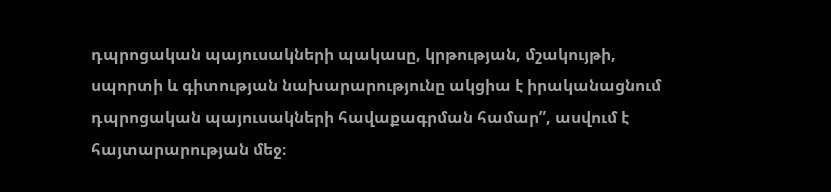դպրոցական պայուսակների պակասը, կրթության, մշակույթի, սպորտի և գիտության նախարարությունը ակցիա է իրականացնում դպրոցական պայուսակների հավաքագրման համար”, ասվում է հայտարարության մեջ։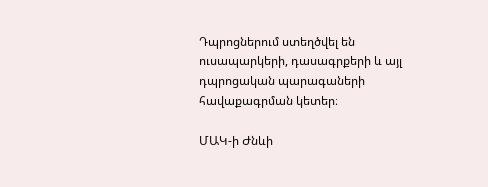Դպրոցներում ստեղծվել են ուսապարկերի, դասագրքերի և այլ դպրոցական պարագաների հավաքագրման կետեր։

ՄԱԿ-ի Ժնևի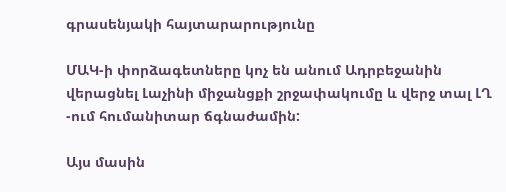գրասենյակի հայտարարությունը

ՄԱԿ-ի փորձագետները կոչ են անում Ադրբեջանին վերացնել Լաչինի միջանցքի շրջափակումը և վերջ տալ ԼՂ -ում հումանիտար ճգնաժամին:

Այս մասին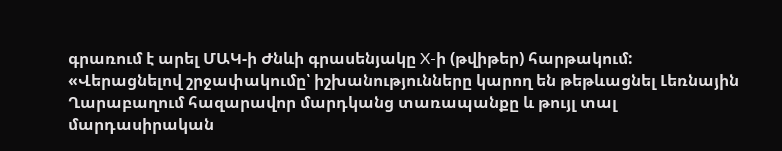գրառում է արել ՄԱԿ-ի Ժնևի գրասենյակը X-ի (թվիթեր) հարթակում:
«Վերացնելով շրջափակումը՝ իշխանությունները կարող են թեթևացնել Լեռնային Ղարաբաղում հազարավոր մարդկանց տառապանքը և թույլ տալ մարդասիրական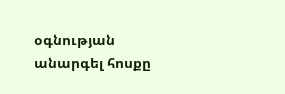օգնության անարգել հոսքը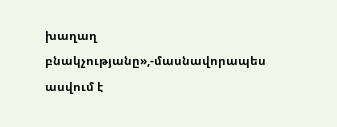խաղաղ բնակչությանը»,-մասնավորապես ասվում է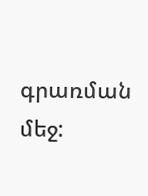գրառման մեջ: